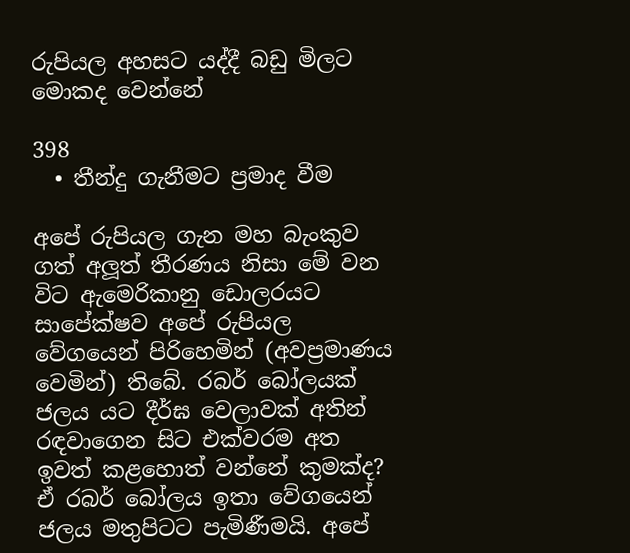රුපියල අහසට යද්දී බඩු මිලට මොකද වෙන්නේ

398
  • තීන්දු ගැනීමට ප්‍රමාද වීම

අපේ රුපියල ගැන මහ බැංකුව ගත් අලූත් තීරණය නිසා මේ වන විට ඇමෙරිකානු ඩොලරයට සාපේක්ෂව අපේ රුපියල වේගයෙන් පිරිහෙමින් (අවප්‍රමාණය වෙමින්) තිබේ. රබර් බෝලයක් ජලය යට දීර්ඝ වෙලාවක් අතින් රඳවාගෙන සිට එක්වරම අත ඉවත් කළහොත් වන්නේ කුමක්ද? ඒ රබර් බෝලය ඉතා වේගයෙන් ජලය මතුපිටට පැමිණීමයි. අපේ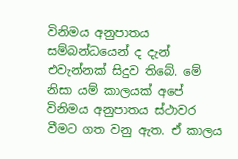විනිමය අනුපාතය සම්බන්ධයෙන් ද දැන් එවැන්නක් සිදුව තිබේ. මේ නිසා යම් කාලයක් අපේ විනිමය අනුපාතය ස්ථාවර වීමට ගත වනු ඇත. ඒ කාලය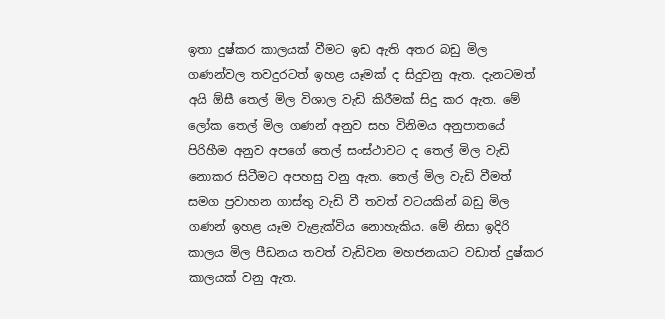ඉතා දුෂ්කර කාලයක් වීමට ඉඩ ඇති අතර බඩු මිල ගණන්වල තවදුරටත් ඉහළ යෑමක් ද සිදුවනු ඇත. දැනටමත් අයි ඕසී තෙල් මිල විශාල වැඩි කිරීමක් සිදු කර ඇත. මේ ලෝක තෙල් මිල ගණන් අනුව සහ විනිමය අනුපාතයේ පිරිහීම අනුව අපගේ තෙල් සංස්ථාවට ද තෙල් මිල වැඩි නොකර සිටීමට අපහසු වනු ඇත. තෙල් මිල වැඩි වීමත් සමග ප්‍රවාහන ගාස්තු වැඩි වී තවත් වටයකින් බඩු මිල ගණන් ඉහළ යෑම වැළැක්විය නොහැකිය. මේ නිසා ඉදිරි කාලය මිල පීඩනය තවත් වැඩිවන මහජනයාට වඩාත් දුෂ්කර කාලයක් වනු ඇත.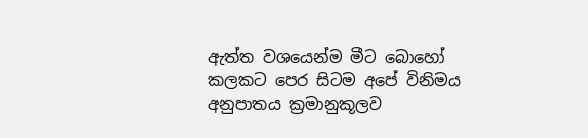ඇත්ත වශයෙන්ම මීට බොහෝ කලකට පෙර සිටම අපේ විනිමය අනුපාතය ක්‍රමානුකූලව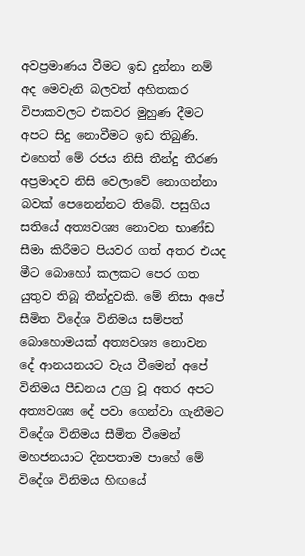අවප්‍රමාණය වීමට ඉඩ දුන්නා නම් අද මෙවැනි බලවත් අහිතකර විපාකවලට එකවර මුහුණ දීමට අපට සිදු නොවීමට ඉඩ තිබුණි. එහෙත් මේ රජය නිසි තීන්දු තීරණ අප්‍රමාදව නිසි වෙලාවේ නොගන්නා බවක් පෙනෙන්නට තිබේ. පසුගිය සතියේ අත්‍යවශ්‍ය නොවන භාණ්ඩ සීමා කිරීමට පියවර ගත් අතර එයද මීට බොහෝ කලකට පෙර ගත යුතුව තිබූ තීන්දුවකි. මේ නිසා අපේ සීමිත විදේශ විනිමය සම්පත් බොහොමයක් අත්‍යවශ්‍ය නොවන දේ ආනයනයට වැය වීමෙන් අපේ විනිමය පීඩනය උග්‍ර වූ අතර අපට අත්‍යවශ්‍ය දේ පවා ගෙන්වා ගැනීමට විදේශ විනිමය සීමිත වීමෙන් මහජනයාට දිනපතාම පාහේ මේ විදේශ විනිමය හිඟයේ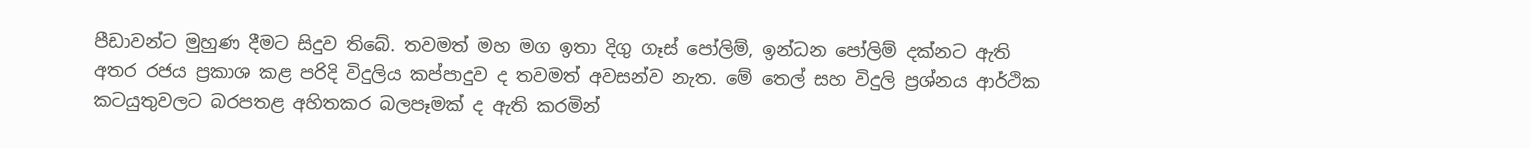පීඩාවන්ට මුහුණ දීමට සිදුව තිබේ. තවමත් මහ මග ඉතා දිගු ගෑස් පෝලිම්, ඉන්ධන පෝලිම් දක්නට ඇති අතර රජය ප්‍රකාශ කළ පරිදි විදුලිය කප්පාදුව ද තවමත් අවසන්ව නැත. මේ තෙල් සහ විදුලි ප්‍රශ්නය ආර්ථික කටයුතුවලට බරපතළ අහිතකර බලපෑමක් ද ඇති කරමින්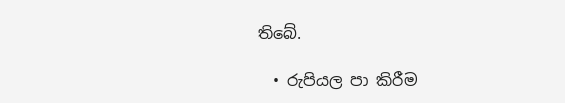තිබේ.

  • රුපියල පා කිරීම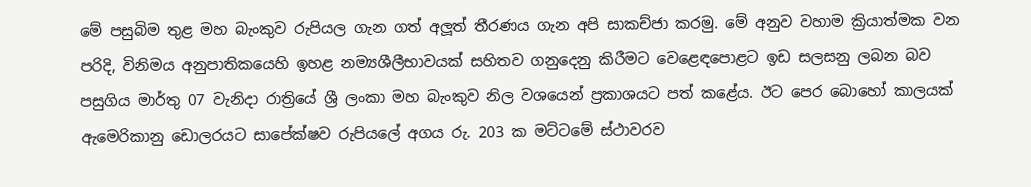මේ පසුබිම තුළ මහ බැංකුව රුපියල ගැන ගත් අලූත් තීරණය ගැන අපි සාකච්ජා කරමු. මේ අනුව වහාම ක්‍රියාත්මක වන පරිදි, විනිමය අනුපාතිකයෙහි ඉහළ නම්‍යශීලීභාවයක් සහිතව ගනුදෙනු කිරීමට වෙළෙඳපොළට ඉඩ සලසනු ලබන බව පසුගිය මාර්තු 07 වැනිදා රාත්‍රියේ ශ්‍රී ලංකා මහ බැංකුව නිල වශයෙන් ප්‍රකාශයට පත් කළේය. ඊට පෙර බොහෝ කාලයක් ඇමෙරිකානු ඩොලරයට සාපේක්ෂව රුපියලේ අගය රු. 203 ක මට්ටමේ ස්ථාවරව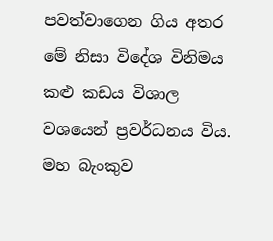පවත්වාගෙන ගිය අතර මේ නිසා විදේශ විනිමය කළු කඩය විශාල වශයෙන් ප්‍රවර්ධනය විය. මහ බැංකුව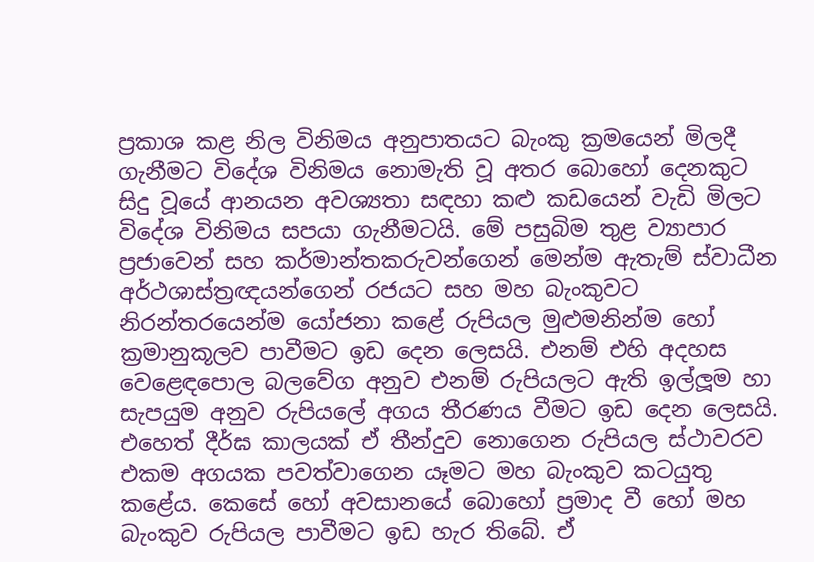ප්‍රකාශ කළ නිල විනිමය අනුපාතයට බැංකු ක්‍රමයෙන් මිලදී ගැනීමට විදේශ විනිමය නොමැති වූ අතර බොහෝ දෙනකුට සිදු වූයේ ආනයන අවශ්‍යතා සඳහා කළු කඩයෙන් වැඩි මිලට විදේශ විනිමය සපයා ගැනීමටයි. මේ පසුබිම තුළ ව්‍යාපාර ප්‍රජාවෙන් සහ කර්මාන්තකරුවන්ගෙන් මෙන්ම ඇතැම් ස්වාධීන අර්ථශාස්ත්‍රඥයන්ගෙන් රජයට සහ මහ බැංකුවට නිරන්තරයෙන්ම යෝජනා කළේ රුපියල මුළුමනින්ම හෝ ක්‍රමානුකූලව පාවීමට ඉඩ දෙන ලෙසයි. එනම් එහි අදහස වෙළෙඳපොල බලවේග අනුව එනම් රුපියලට ඇති ඉල්ලූම හා සැපයුම අනුව රුපියලේ අගය තීරණය වීමට ඉඩ දෙන ලෙසයි. එහෙත් දීර්ඝ කාලයක් ඒ තීන්දුව නොගෙන රුපියල ස්ථාවරව එකම අගයක පවත්වාගෙන යෑමට මහ බැංකුව කටයුතු කළේය. කෙසේ හෝ අවසානයේ බොහෝ ප්‍රමාද වී හෝ මහ බැංකුව රුපියල පාවීමට ඉඩ හැර තිබේ. ඒ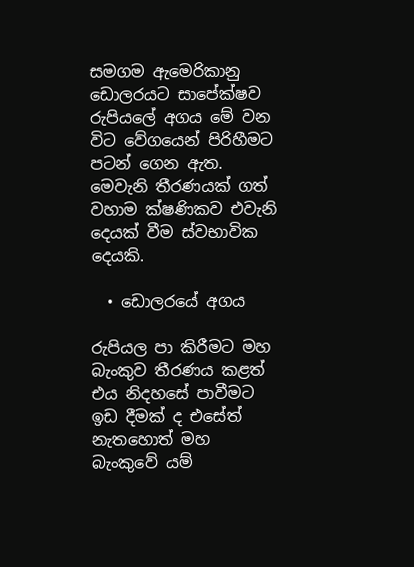සමගම ඇමෙරිකානු ඩොලරයට සාපේක්ෂව රුපියලේ අගය මේ වන විට වේගයෙන් පිරිහීමට පටන් ගෙන ඇත. මෙවැනි තීරණයක් ගත් වහාම ක්ෂණිකව එවැනි දෙයක් වීම ස්වභාවික දෙයකි.

  • ඩොලරයේ අගය

රුපියල පා කිරීමට මහ බැංකුව තීරණය කළත් එය නිදහසේ පාවීමට ඉඩ දීමක් ද එසේත් නැතහොත් මහ බැංකුවේ යම්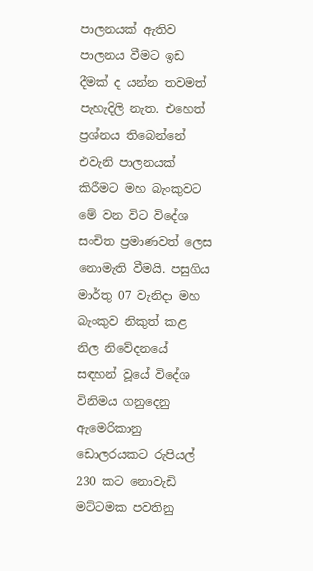පාලනයක් ඇතිව පාලනය වීමට ඉඩ දීමක් ද යන්න තවමත් පැහැදිලි නැත. එහෙත් ප්‍රශ්නය තිබෙන්නේ එවැනි පාලනයක් කිරීමට මහ බැංකුවට මේ වන විට විදේශ සංචිත ප්‍රමාණවත් ලෙස නොමැති වීමයි. පසුගිය මාර්තු 07 වැනිදා මහ බැංකුව නිකුත් කළ නිල නිවේදනයේ සඳහන් වූයේ විදේශ විනිමය ගනුදෙනු ඇමෙරිකානු ඩොලරයකට රුපියල් 230 කට නොවැඩි මට්ටමක පවතිනු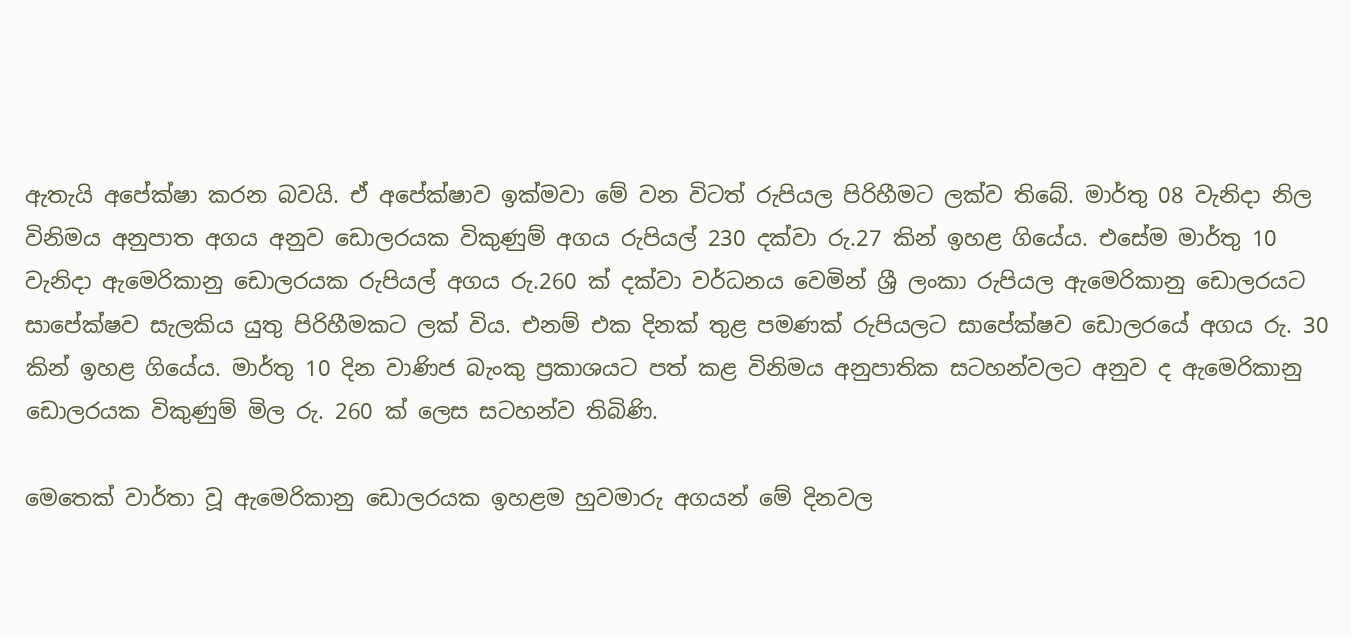ඇතැයි අපේක්ෂා කරන බවයි. ඒ අපේක්ෂාව ඉක්මවා මේ වන විටත් රුපියල පිරිහීමට ලක්ව තිබේ. මාර්තු 08 වැනිදා නිල විනිමය අනුපාත අගය අනුව ඩොලරයක විකුණුම් අගය රුපියල් 230 දක්වා රු.27 කින් ඉහළ ගියේය. එසේම මාර්තු 10 වැනිදා ඇමෙරිකානු ඩොලරයක රුපියල් අගය රු.260 ක් දක්වා වර්ධනය වෙමින් ශ්‍රී ලංකා රුපියල ඇමෙරිකානු ඩොලරයට සාපේක්ෂව සැලකිය යුතු පිරිහීමකට ලක් විය. එනම් එක දිනක් තුළ පමණක් රුපියලට සාපේක්ෂව ඩොලරයේ අගය රු. 30 කින් ඉහළ ගියේය. මාර්තු 10 දින වාණිජ බැංකු ප්‍රකාශයට පත් කළ විනිමය අනුපාතික සටහන්වලට අනුව ද ඇමෙරිකානු ඩොලරයක විකුණුම් මිල රු. 260 ක් ලෙස සටහන්ව තිබිණි.

මෙතෙක් වාර්තා වූ ඇමෙරිකානු ඩොලරයක ඉහළම හුවමාරු අගයන් මේ දිනවල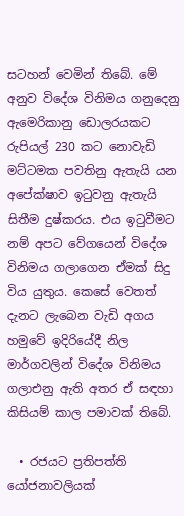සටහන් වෙමින් තිබේ. මේ අනුව විදේශ විනිමය ගනුදෙනු ඇමෙරිකානු ඩොලරයකට රුපියල් 230 කට නොවැඩි මට්ටමක පවතිනු ඇතැයි යන අපේක්ෂාව ඉටුවනු ඇතැයි සිතීම දුෂ්කරය. එය ඉටුවීමට නම් අපට වේගයෙන් විදේශ විනිමය ගලාගෙන ඒමක් සිදු විය යුතුය. කෙසේ වෙතත් දැනට ලැබෙන වැඩි අගය හමුවේ ඉදිරියේදී නිල මාර්ගවලින් විදේශ විනිමය ගලාඑනු ඇති අතර ඒ සඳහා කිසියම් කාල පමාවක් තිබේ.

  • රජයට ප්‍රතිපත්ති යෝජනාවලියක්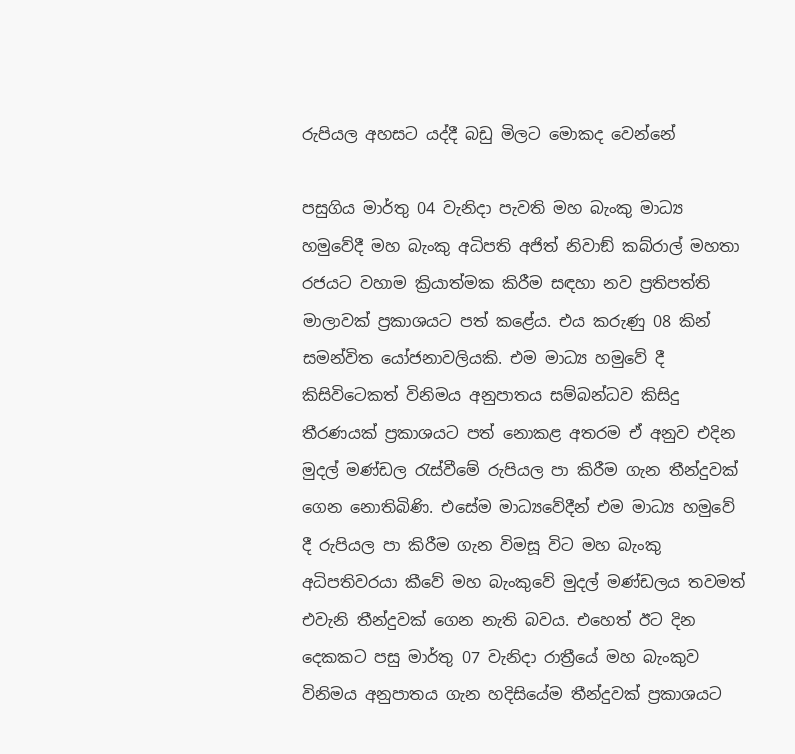රුපියල අහසට යද්දී බඩු මිලට මොකද වෙන්නේ

පසුගිය මාර්තු 04 වැනිදා පැවති මහ බැංකු මාධ්‍ය හමුවේදී මහ බැංකු අධිපති අජිත් නිවාඞ් කබ්රාල් මහතා රජයට වහාම ක්‍රියාත්මක කිරීම සඳහා නව ප්‍රතිපත්ති මාලාවක් ප්‍රකාශයට පත් කළේය. එය කරුණු 08 කින් සමන්විත යෝජනාවලියකි. එම මාධ්‍ය හමුවේ දී කිසිවිටෙකත් විනිමය අනුපාතය සම්බන්ධව කිසිදු තීරණයක් ප්‍රකාශයට පත් නොකළ අතරම ඒ අනුව එදින මුදල් මණ්ඩල රැස්වීමේ රුපියල පා කිරීම ගැන තීන්දුවක් ගෙන නොතිබිණි. එසේම මාධ්‍යවේදීන් එම මාධ්‍ය හමුවේ දී රුපියල පා කිරීම ගැන විමසූ විට මහ බැංකු අධිපතිවරයා කීවේ මහ බැංකුවේ මුදල් මණ්ඩලය තවමත් එවැනි තීන්දුවක් ගෙන නැති බවය. එහෙත් ඊට දින දෙකකට පසු මාර්තු 07 වැනිදා රාත්‍රීයේ මහ බැංකුව විනිමය අනුපාතය ගැන හදිසියේම තීන්දුවක් ප්‍රකාශයට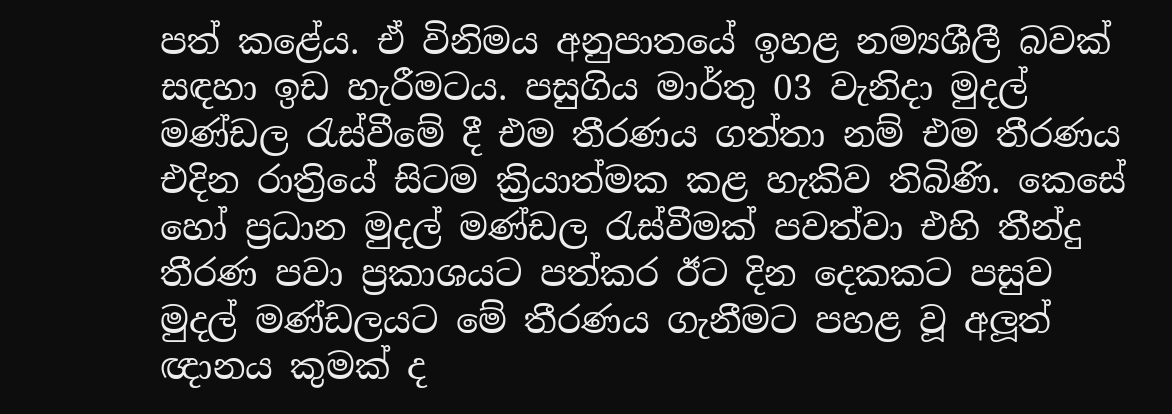පත් කළේය. ඒ විනිමය අනුපාතයේ ඉහළ නම්‍යශීලී බවක් සඳහා ඉඩ හැරීමටය. පසුගිය මාර්තු 03 වැනිදා මුදල් මණ්ඩල රැස්වීමේ දී එම තීරණය ගත්තා නම් එම තීරණය එදින රාත්‍රියේ සිටම ක්‍රියාත්මක කළ හැකිව තිබිණි. කෙසේ හෝ ප්‍රධාන මුදල් මණ්ඩල රැස්වීමක් පවත්වා එහි තීන්දු තීරණ පවා ප්‍රකාශයට පත්කර ඊට දින දෙකකට පසුව මුදල් මණ්ඩලයට මේ තීරණය ගැනීමට පහළ වූ අලූත් ඥානය කුමක් ද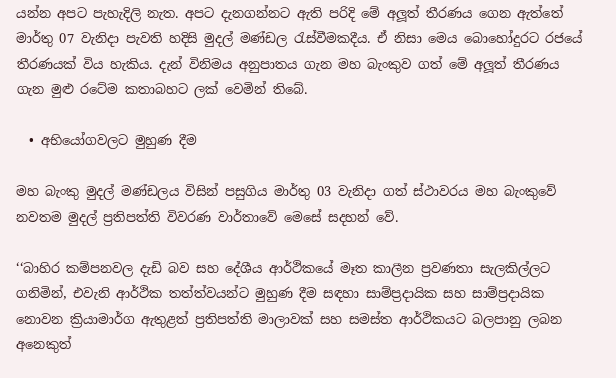යන්න අපට පැහැදිලි නැත. අපට දැනගන්නට ඇති පරිදි මේ අලූත් තීරණය ගෙන ඇත්තේ මාර්තු 07 වැනිදා පැවති හදිසි මුදල් මණ්ඩල රැස්වීමකදීය. ඒ නිසා මෙය බොහෝදුරට රජයේ තීරණයක් විය හැකිය. දැන් විනිමය අනුපාතය ගැන මහ බැංකුව ගත් මේ අලූත් තීරණය ගැන මුළු රටේම කතාබහට ලක් වෙමින් තිබේ.

  • අභියෝගවලට මුහුණ දීම

මහ බැංකු මුදල් මණ්ඩලය විසින් පසුගිය මාර්තු 03 වැනිදා ගත් ස්ථාවරය මහ බැංකුවේ නවතම මුදල් ප්‍රතිපත්ති විවරණ වාර්තාවේ මෙසේ සදහන් වේ.

‘‘බාහිර කම්පනවල දැඩි බව සහ දේශීය ආර්ථිකයේ මෑත කාලීන ප්‍රවණතා සැලකිල්ලට ගනිමින්, එවැනි ආර්ථික තත්ත්වයන්ට මුහුණ දීම සඳහා සාම්ප්‍රදායික සහ සාම්ප්‍රදායික නොවන ක්‍රියාමාර්ග ඇතුළත් ප්‍රතිපත්ති මාලාවක් සහ සමස්ත ආර්ථිකයට බලපානු ලබන අනෙකුත්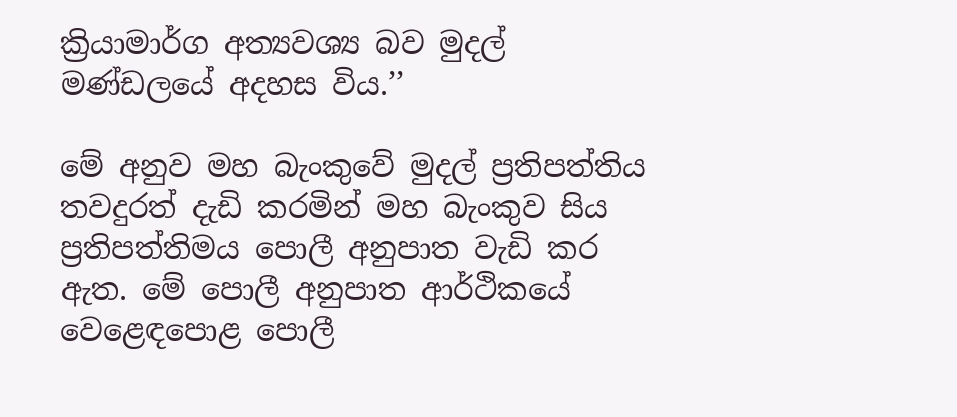ක්‍රියාමාර්ග අත්‍යවශ්‍ය බව මුදල් මණ්ඩලයේ අදහස විය.’’

මේ අනුව මහ බැංකුවේ මුදල් ප්‍රතිපත්තිය තවදුරත් දැඩි කරමින් මහ බැංකුව සිය ප්‍රතිපත්තිමය පොලී අනුපාත වැඩි කර ඇත. මේ පොලී අනුපාත ආර්ථිකයේ වෙළෙඳපොළ පොලී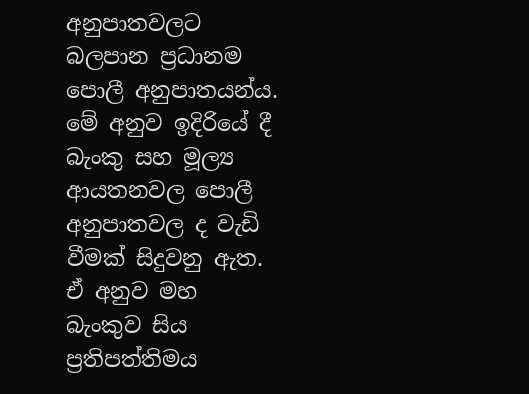අනුපාතවලට බලපාන ප්‍රධානම පොලී අනුපාතයන්ය. මේ අනුව ඉදිරියේ දී බැංකු සහ මූල්‍ය ආයතනවල පොලී අනුපාතවල ද වැඩි වීමක් සිදුවනු ඇත. ඒ අනුව මහ බැංකුව සිය ප්‍රතිපත්තිමය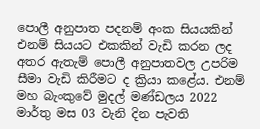පොලී අනුපාත පදනම් අංක සියයකින් එනම් සියයට එකකින් වැඩි කරන ලද අතර ඇතැම් පොලී අනුපාතවල උපරිම සීමා වැඩි කිරීමට ද ක්‍රියා කළේය. එනම් මහ බැංකුවේ මුදල් මණ්ඩලය 2022 මාර්තු මස 03 වැනි දින පැවති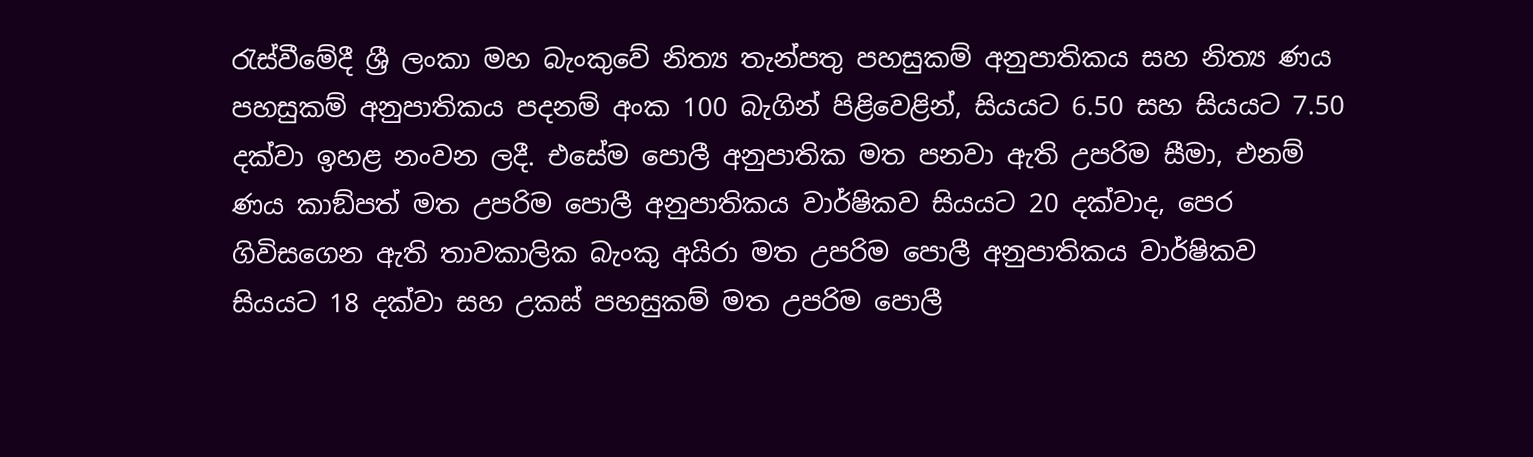රැස්වීමේදී ශ්‍රී ලංකා මහ බැංකුවේ නිත්‍ය තැන්පතු පහසුකම් අනුපාතිකය සහ නිත්‍ය ණය පහසුකම් අනුපාතිකය පදනම් අංක 100 බැගින් පිළිවෙළින්, සියයට 6.50 සහ සියයට 7.50 දක්වා ඉහළ නංවන ලදී. එසේම පොලී අනුපාතික මත පනවා ඇති උපරිම සීමා, එනම් ණය කාඞ්පත් මත උපරිම පොලී අනුපාතිකය වාර්ෂිකව සියයට 20 දක්වාද, පෙර ගිවිසගෙන ඇති තාවකාලික බැංකු අයිරා මත උපරිම පොලී අනුපාතිකය වාර්ෂිකව සියයට 18 දක්වා සහ උකස් පහසුකම් මත උපරිම පොලී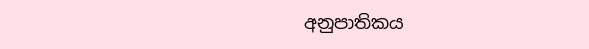අනුපාතිකය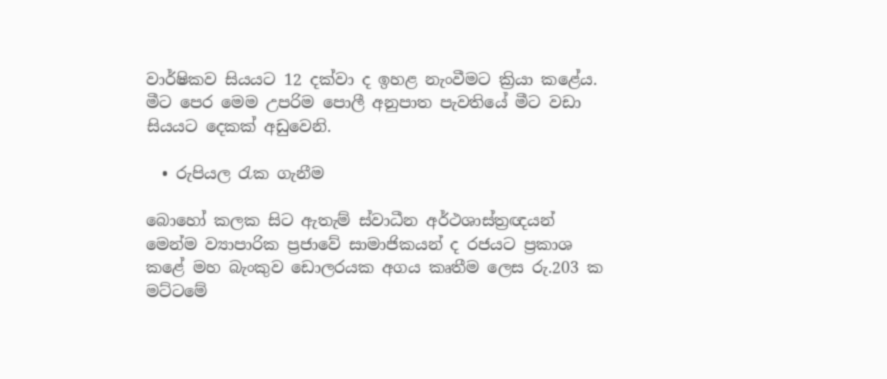වාර්ෂිකව සියයට 12 දක්වා ද ඉහළ නැංවීමට ක්‍රියා කළේය. මීට පෙර මෙම උපරිම පොලී අනුපාත පැවතියේ මීට වඩා සියයට දෙකක් අඩුවෙනි.

  • රුපියල රැක ගැනීම

බොහෝ කලක සිට ඇතැම් ස්වාධීන අර්ථශාස්ත්‍රඥයන් මෙන්ම ව්‍යාපාරික ප්‍රජාවේ සාමාජිකයන් ද රජයට ප්‍රකාශ කළේ මහ බැංකුව ඩොලරයක අගය කෘතීම ලෙස රු.203 ක මට්ටමේ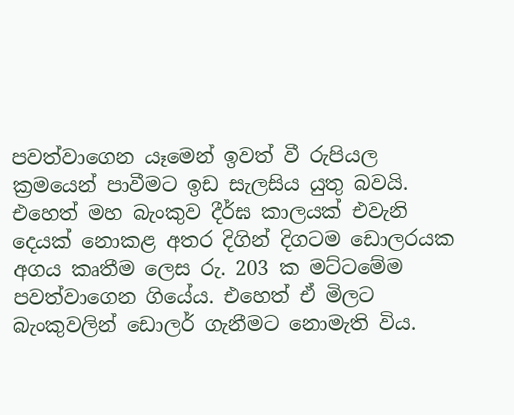පවත්වාගෙන යෑමෙන් ඉවත් වී රුපියල ක්‍රමයෙන් පාවීමට ඉඩ සැලසිය යුතු බවයි. එහෙත් මහ බැංකුව දීර්ඝ කාලයක් එවැනි දෙයක් නොකළ අතර දිගින් දිගටම ඩොලරයක අගය කෘතීම ලෙස රු. 203 ක මට්ටමේම පවත්වාගෙන ගියේය. එහෙත් ඒ මිලට බැංකුවලින් ඩොලර් ගැනීමට නොමැති විය.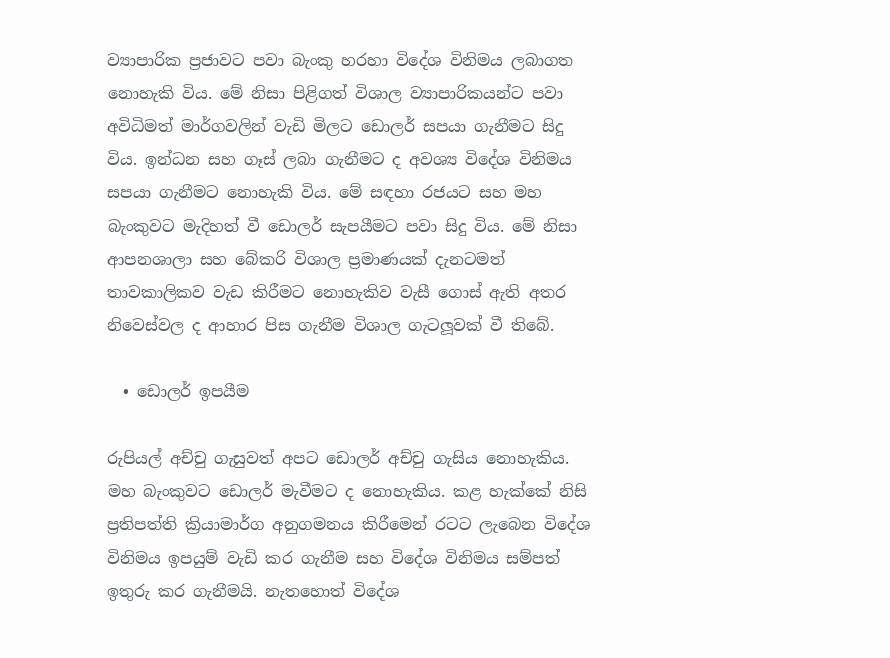ව්‍යාපාරික ප්‍රජාවට පවා බැංකු හරහා විදේශ විනිමය ලබාගත නොහැකි විය. මේ නිසා පිළිගත් විශාල ව්‍යාපාරිකයන්ට පවා අවිධිමත් මාර්ගවලින් වැඩි මිලට ඩොලර් සපයා ගැනීමට සිදු විය. ඉන්ධන සහ ගෑස් ලබා ගැනීමට ද අවශ්‍ය විදේශ විනිමය සපයා ගැනීමට නොහැකි විය. මේ සඳහා රජයට සහ මහ බැංකුවට මැදිහත් වී ඩොලර් සැපයීමට පවා සිදු විය. මේ නිසා ආපනශාලා සහ බේකරි විශාල ප්‍රමාණයක් දැනටමත් තාවකාලිකව වැඩ කිරීමට නොහැකිව වැසී ගොස් ඇති අතර නිවෙස්වල ද ආහාර පිස ගැනීම විශාල ගැටලූවක් වී තිබේ.

  • ඩොලර් ඉපයීම

රුපියල් අච්චු ගැසුවත් අපට ඩොලර් අච්චු ගැසිය නොහැකිය. මහ බැංකුවට ඩොලර් මැවීමට ද නොහැකිය. කළ හැක්කේ නිසි ප්‍රතිපත්ති ක්‍රියාමාර්ග අනුගමනය කිරීමෙන් රටට ලැබෙන විදේශ විනිමය ඉපයුම් වැඩි කර ගැනීම සහ විදේශ විනිමය සම්පත් ඉතුරු කර ගැනීමයි. නැතහොත් විදේශ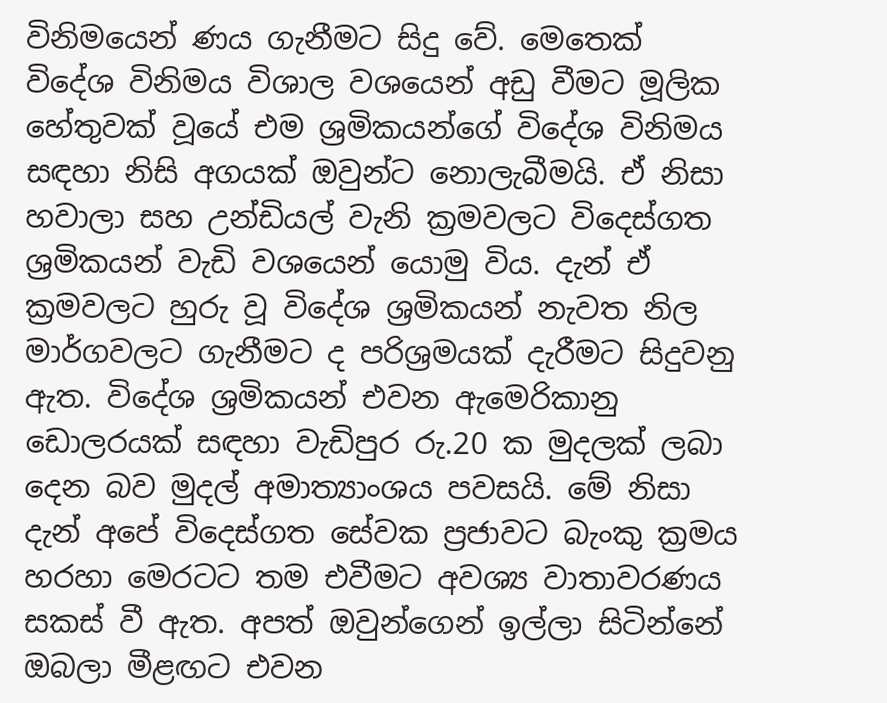විනිමයෙන් ණය ගැනීමට සිදු වේ. මෙතෙක් විදේශ විනිමය විශාල වශයෙන් අඩු වීමට මූලික හේතුවක් වූයේ එම ශ්‍රමිකයන්ගේ විදේශ විනිමය සඳහා නිසි අගයක් ඔවුන්ට නොලැබීමයි. ඒ නිසා හවාලා සහ උන්ඩියල් වැනි ක්‍රමවලට විදෙස්ගත ශ්‍රමිකයන් වැඩි වශයෙන් යොමු විය. දැන් ඒ ක්‍රමවලට හුරු වූ විදේශ ශ්‍රමිකයන් නැවත නිල මාර්ගවලට ගැනීමට ද පරිශ්‍රමයක් දැරීමට සිදුවනු ඇත. විදේශ ශ්‍රමිකයන් එවන ඇමෙරිකානු ඩොලරයක් සඳහා වැඩිපුර රු.20 ක මුදලක් ලබා දෙන බව මුදල් අමාත්‍යාංශය පවසයි. මේ නිසා දැන් අපේ විදෙස්ගත සේවක ප්‍රජාවට බැංකු ක්‍රමය හරහා මෙරටට තම එවීමට අවශ්‍ය වාතාවරණය සකස් වී ඇත. අපත් ඔවුන්ගෙන් ඉල්ලා සිටින්නේ ඔබලා මීළඟට එවන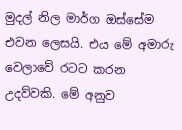මුදල් නිල මාර්ග ඔස්සේම එවන ලෙසයි. එය මේ අමාරු වෙලාවේ රටට කරන උදව්වකි. මේ අනුව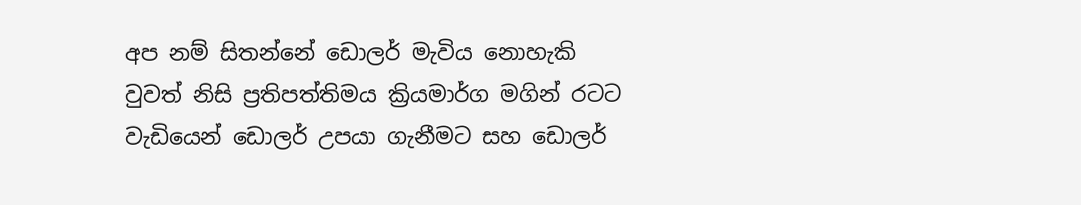අප නම් සිතන්නේ ඩොලර් මැවිය නොහැකි වුවත් නිසි ප්‍රතිපත්තිමය ක්‍රියමාර්ග මගින් රටට වැඩියෙන් ඩොලර් උපයා ගැනීමට සහ ඩොලර්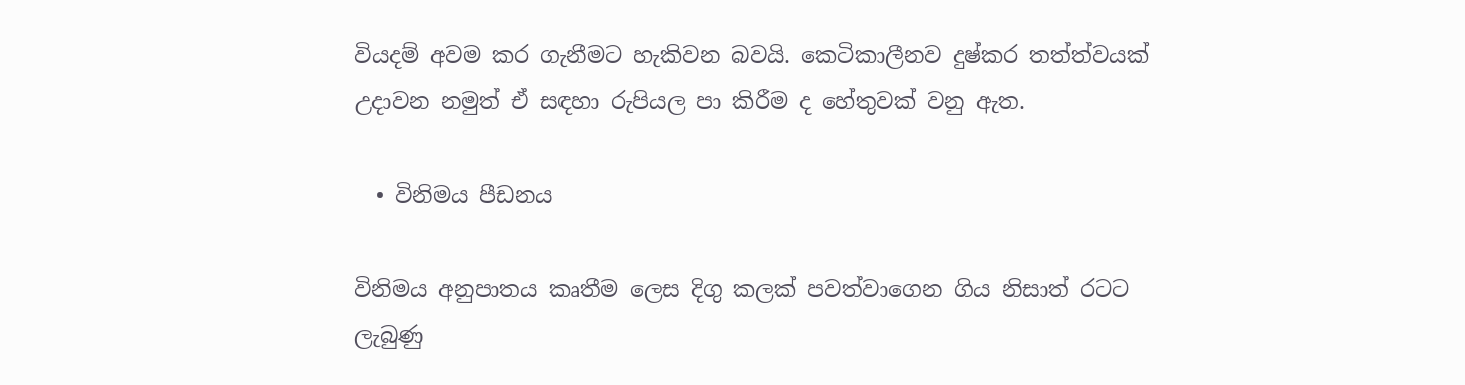වියදම් අවම කර ගැනීමට හැකිවන බවයි. කෙටිකාලීනව දුෂ්කර තත්ත්වයක් උදාවන නමුත් ඒ සඳහා රුපියල පා කිරීම ද හේතුවක් වනු ඇත.

  • විනිමය පීඩනය

විනිමය අනුපාතය කෘතීම ලෙස දිගු කලක් පවත්වාගෙන ගිය නිසාත් රටට ලැබුණු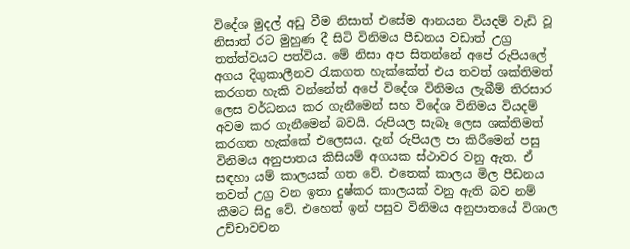විදේශ මුදල් අඩු වීම නිසාත් එසේම ආනයන වියදම් වැඩි වූ නිසාත් රට මුහුණ දී සිටි විනිමය පීඩනය වඩාත් උග්‍ර තත්ත්වයට පත්විය. මේ නිසා අප සිතන්නේ අපේ රුපියලේ අගය දිගුකාලීනව රැකගත හැක්කේත් එය තවත් ශක්තිමත් කරගත හැකි වන්නේත් අපේ විදේශ විනිමය ලැබීම් තිරසාර ලෙස වර්ධනය කර ගැනීමෙන් සහ විදේශ විනිමය වියදම් අවම කර ගැනීමෙන් බවයි. රුපියල සැබෑ ලෙස ශක්තිමත් කරගත හැක්කේ එලෙසය. දැන් රුපියල පා කිරීමෙන් පසු විනිමය අනුපාතය කිසියම් අගයක ස්ථාවර වනු ඇත. ඒ සඳහා යම් කාලයක් ගත වේ. එතෙක් කාලය මිල පීඩනය තවත් උග්‍ර වන ඉතා දුෂ්කර කාලයක් වනු ඇති බව නම් කීමට සිදු වේ. එහෙත් ඉන් පසුව විනිමය අනුපාතයේ විශාල උච්චාවචන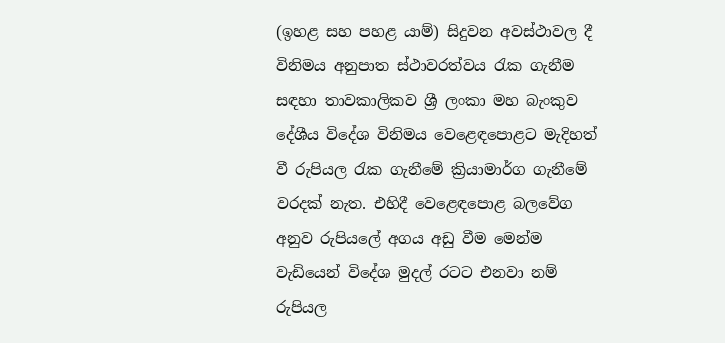(ඉහළ සහ පහළ යාම්) සිදුවන අවස්ථාවල දී විනිමය අනුපාත ස්ථාවරත්වය රැක ගැනීම සඳහා තාවකාලිකව ශ්‍රී ලංකා මහ බැංකුව දේශීය විදේශ විනිමය වෙළෙඳපොළට මැදිහත් වී රුපියල රැක ගැනීමේ ක්‍රියාමාර්ග ගැනීමේ වරදක් නැත. එහිදී වෙළෙඳපොළ බලවේග අනුව රුපියලේ අගය අඩු වීම මෙන්ම වැඩියෙන් විදේශ මුදල් රටට එනවා නම් රුපියල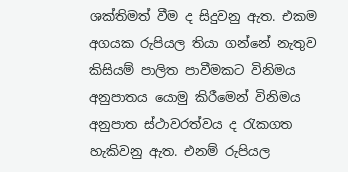ශක්තිමත් වීම ද සිදුවනු ඇත. එකම අගයක රුපියල තියා ගන්නේ නැතුව කිසියම් පාලිත පාවීමකට විනිමය අනුපාතය යොමු කිරීමෙන් විනිමය අනුපාත ස්ථාවරත්වය ද රැකගත හැකිවනු ඇත. එනම් රුපියල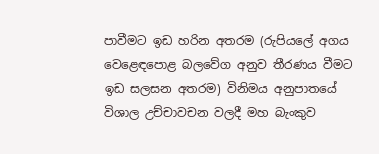පාවීමට ඉඩ හරින අතරම (රුපියලේ අගය වෙළෙඳපොළ බලවේග අනුව තීරණය වීමට ඉඩ සලසන අතරම) විනිමය අනුපාතයේ විශාල උච්චාවචන වලදී මහ බැංකුව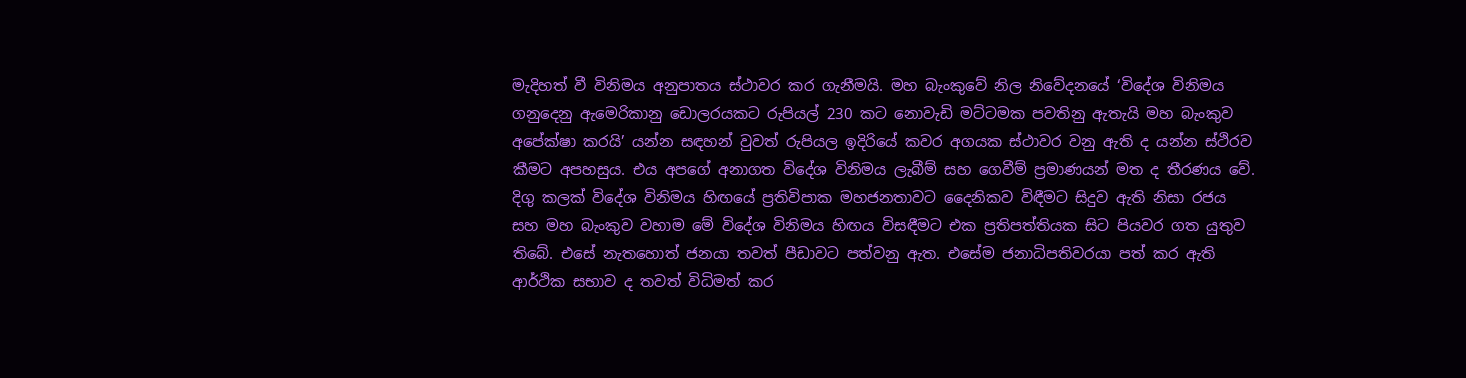මැදිහත් වී විනිමය අනුපාතය ස්ථාවර කර ගැනීමයි. මහ බැංකුවේ නිල නිවේදනයේ ‘විදේශ විනිමය ගනුදෙනු ඇමෙරිකානු ඩොලරයකට රුපියල් 230 කට නොවැඩි මට්ටමක පවතිනු ඇතැයි මහ බැංකුව අපේක්ෂා කරයි’ යන්න සඳහන් වුවත් රුපියල ඉදිරියේ කවර අගයක ස්ථාවර වනු ඇති ද යන්න ස්ථිරව කීමට අපහසුය. එය අපගේ අනාගත විදේශ විනිමය ලැබීම් සහ ගෙවීම් ප්‍රමාණයන් මත ද තීරණය වේ. දිගු කලක් විදේශ විනිමය හිඟයේ ප්‍රතිවිපාක මහජනතාවට දෛනිකව විඳීමට සිදුව ඇති නිසා රජය සහ මහ බැංකුව වහාම මේ විදේශ විනිමය හිඟය විසඳීමට එක ප්‍රතිපත්තියක සිට පියවර ගත යුතුව තිබේ. එසේ නැතහොත් ජනයා තවත් පීඩාවට පත්වනු ඇත. එසේම ජනාධිපතිවරයා පත් කර ඇති ආර්ථික සභාව ද තවත් විධිමත් කර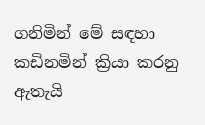ගනිමින් මේ සඳහා කඩිනමින් ක්‍රියා කරනු ඇතැයි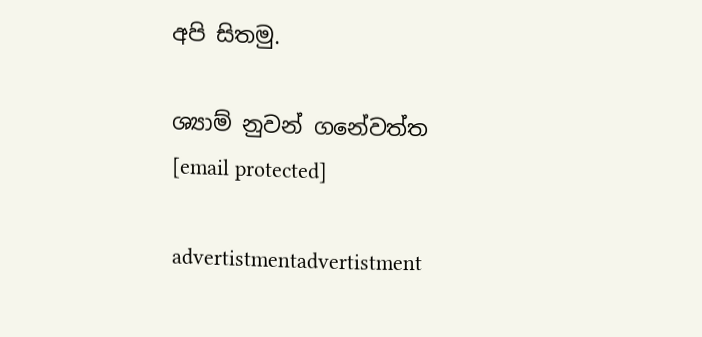අපි සිතමු.

ශ්‍යාම් නුවන් ගනේවත්ත
[email protected]

advertistmentadvertistment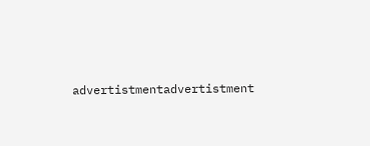advertistmentadvertistment